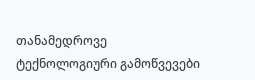თანამედროვე ტექნოლოგიური გამოწვევები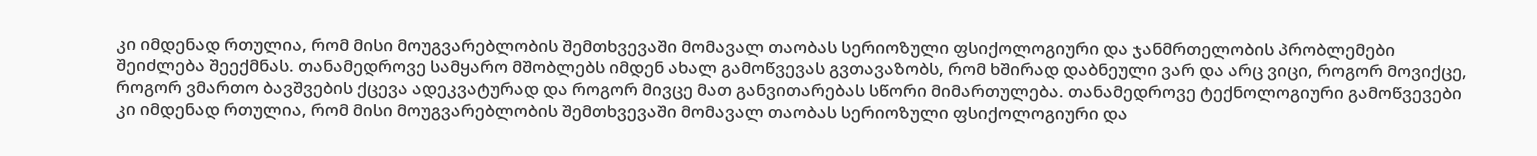კი იმდენად რთულია, რომ მისი მოუგვარებლობის შემთხვევაში მომავალ თაობას სერიოზული ფსიქოლოგიური და ჯანმრთელობის პრობლემები შეიძლება შეექმნას. თანამედროვე სამყარო მშობლებს იმდენ ახალ გამოწვევას გვთავაზობს, რომ ხშირად დაბნეული ვარ და არც ვიცი, როგორ მოვიქცე, როგორ ვმართო ბავშვების ქცევა ადეკვატურად და როგორ მივცე მათ განვითარებას სწორი მიმართულება. თანამედროვე ტექნოლოგიური გამოწვევები კი იმდენად რთულია, რომ მისი მოუგვარებლობის შემთხვევაში მომავალ თაობას სერიოზული ფსიქოლოგიური და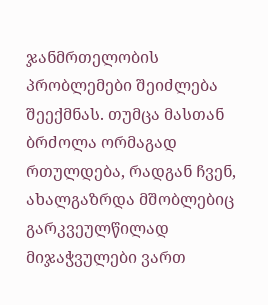ჯანმრთელობის პრობლემები შეიძლება შეექმნას. თუმცა მასთან ბრძოლა ორმაგად რთულდება, რადგან ჩვენ, ახალგაზრდა მშობლებიც გარკვეულწილად მიჯაჭვულები ვართ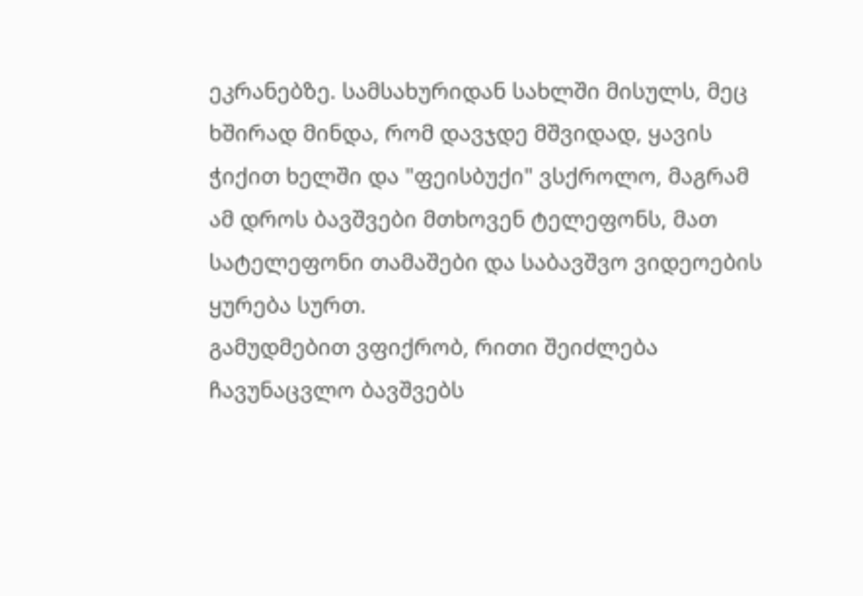ეკრანებზე. სამსახურიდან სახლში მისულს, მეც ხშირად მინდა, რომ დავჯდე მშვიდად, ყავის ჭიქით ხელში და "ფეისბუქი" ვსქროლო, მაგრამ ამ დროს ბავშვები მთხოვენ ტელეფონს, მათ სატელეფონი თამაშები და საბავშვო ვიდეოების ყურება სურთ.
გამუდმებით ვფიქრობ, რითი შეიძლება ჩავუნაცვლო ბავშვებს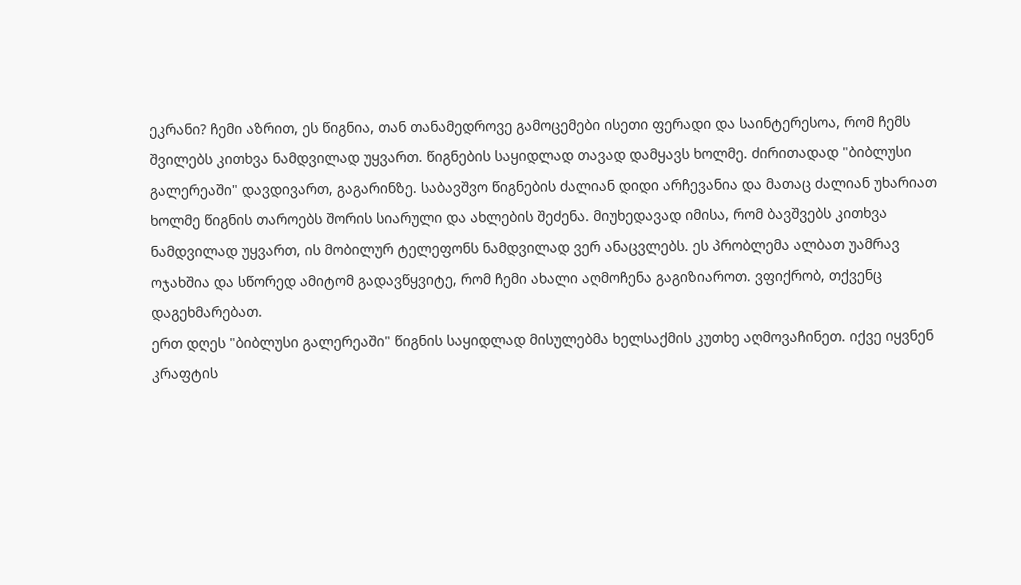ეკრანი? ჩემი აზრით, ეს წიგნია, თან თანამედროვე გამოცემები ისეთი ფერადი და საინტერესოა, რომ ჩემს შვილებს კითხვა ნამდვილად უყვართ. წიგნების საყიდლად თავად დამყავს ხოლმე. ძირითადად "ბიბლუსი გალერეაში" დავდივართ, გაგარინზე. საბავშვო წიგნების ძალიან დიდი არჩევანია და მათაც ძალიან უხარიათ ხოლმე წიგნის თაროებს შორის სიარული და ახლების შეძენა. მიუხედავად იმისა, რომ ბავშვებს კითხვა ნამდვილად უყვართ, ის მობილურ ტელეფონს ნამდვილად ვერ ანაცვლებს. ეს პრობლემა ალბათ უამრავ ოჯახშია და სწორედ ამიტომ გადავწყვიტე, რომ ჩემი ახალი აღმოჩენა გაგიზიაროთ. ვფიქრობ, თქვენც დაგეხმარებათ.
ერთ დღეს "ბიბლუსი გალერეაში" წიგნის საყიდლად მისულებმა ხელსაქმის კუთხე აღმოვაჩინეთ. იქვე იყვნენ კრაფტის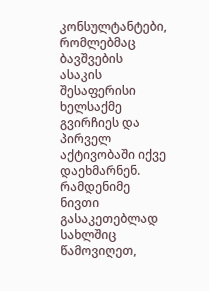კონსულტანტები, რომლებმაც ბავშვების ასაკის შესაფერისი ხელსაქმე გვირჩიეს და პირველ აქტივობაში იქვე დაეხმარნენ. რამდენიმე ნივთი გასაკეთებლად სახლშიც წამოვიღეთ,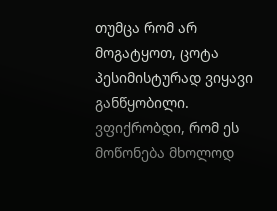თუმცა რომ არ მოგატყოთ, ცოტა პესიმისტურად ვიყავი განწყობილი. ვფიქრობდი, რომ ეს მოწონება მხოლოდ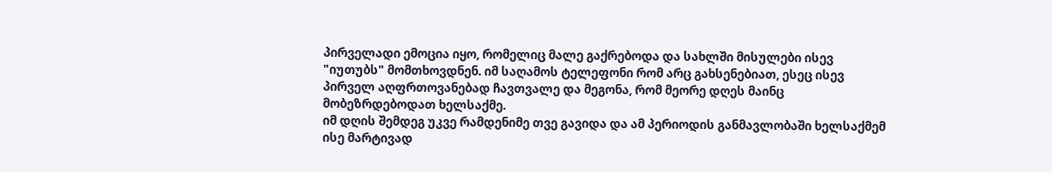პირველადი ემოცია იყო, რომელიც მალე გაქრებოდა და სახლში მისულები ისევ "იუთუბს" მომთხოვდნენ. იმ საღამოს ტელეფონი რომ არც გახსენებიათ, ესეც ისევ პირველ აღფრთოვანებად ჩავთვალე და მეგონა, რომ მეორე დღეს მაინც მობეზრდებოდათ ხელსაქმე.
იმ დღის შემდეგ უკვე რამდენიმე თვე გავიდა და ამ პერიოდის განმავლობაში ხელსაქმემ ისე მარტივად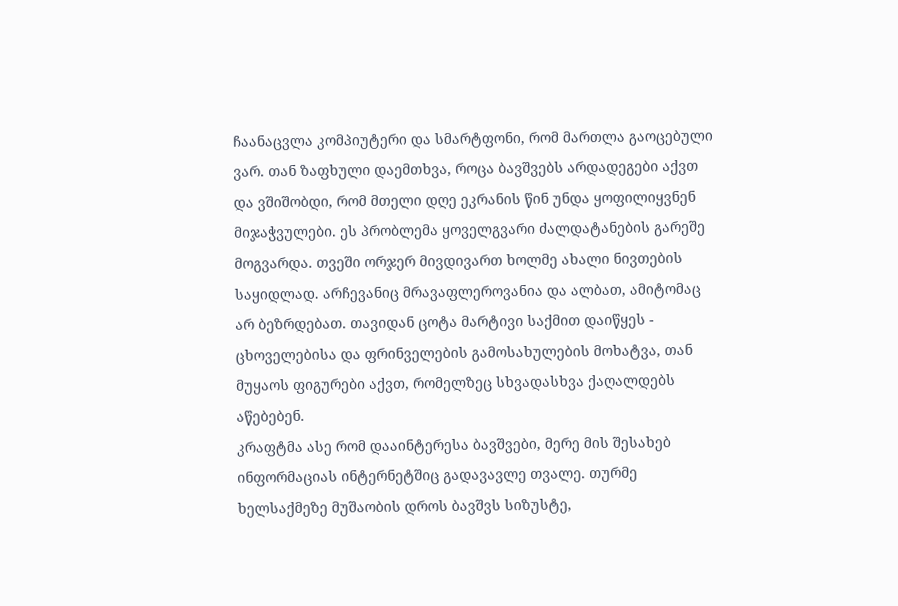ჩაანაცვლა კომპიუტერი და სმარტფონი, რომ მართლა გაოცებული ვარ. თან ზაფხული დაემთხვა, როცა ბავშვებს არდადეგები აქვთ და ვშიშობდი, რომ მთელი დღე ეკრანის წინ უნდა ყოფილიყვნენ მიჯაჭვულები. ეს პრობლემა ყოველგვარი ძალდატანების გარეშე მოგვარდა. თვეში ორჯერ მივდივართ ხოლმე ახალი ნივთების საყიდლად. არჩევანიც მრავაფლეროვანია და ალბათ, ამიტომაც არ ბეზრდებათ. თავიდან ცოტა მარტივი საქმით დაიწყეს - ცხოველებისა და ფრინველების გამოსახულების მოხატვა, თან მუყაოს ფიგურები აქვთ, რომელზეც სხვადასხვა ქაღალდებს აწებებენ.
კრაფტმა ასე რომ დააინტერესა ბავშვები, მერე მის შესახებ ინფორმაციას ინტერნეტშიც გადავავლე თვალე. თურმე ხელსაქმეზე მუშაობის დროს ბავშვს სიზუსტე,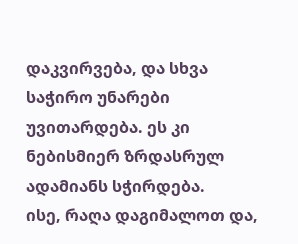დაკვირვება, და სხვა საჭირო უნარები უვითარდება. ეს კი ნებისმიერ ზრდასრულ ადამიანს სჭირდება.
ისე, რაღა დაგიმალოთ და,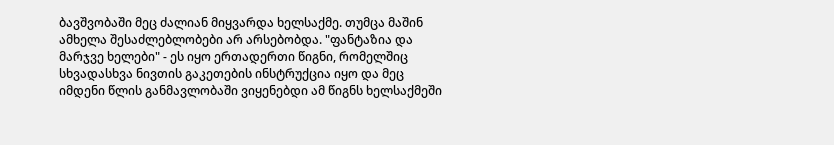ბავშვობაში მეც ძალიან მიყვარდა ხელსაქმე. თუმცა მაშინ ამხელა შესაძლებლობები არ არსებობდა. "ფანტაზია და მარჯვე ხელები" - ეს იყო ერთადერთი წიგნი, რომელშიც სხვადასხვა ნივთის გაკეთების ინსტრუქცია იყო და მეც იმდენი წლის განმავლობაში ვიყენებდი ამ წიგნს ხელსაქმეში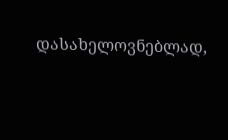დასახელოვნებლად,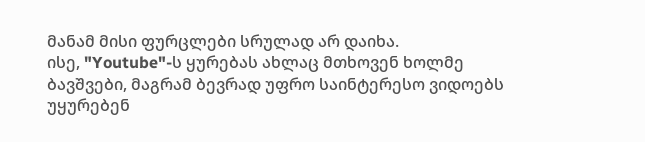მანამ მისი ფურცლები სრულად არ დაიხა.
ისე, "Youtube"-ს ყურებას ახლაც მთხოვენ ხოლმე ბავშვები, მაგრამ ბევრად უფრო საინტერესო ვიდოებს უყურებენ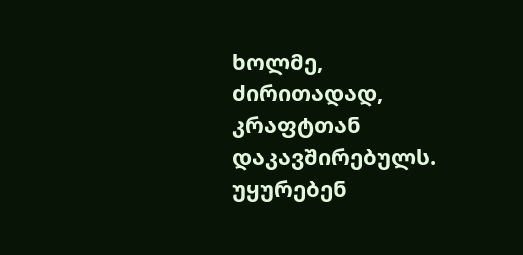ხოლმე, ძირითადად, კრაფტთან დაკავშირებულს. უყურებენ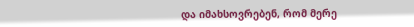და იმახსოვრებენ, რომ მერე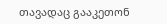თავადაც გააკეთონ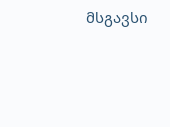მსგავსი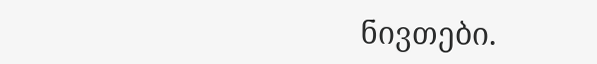ნივთები.